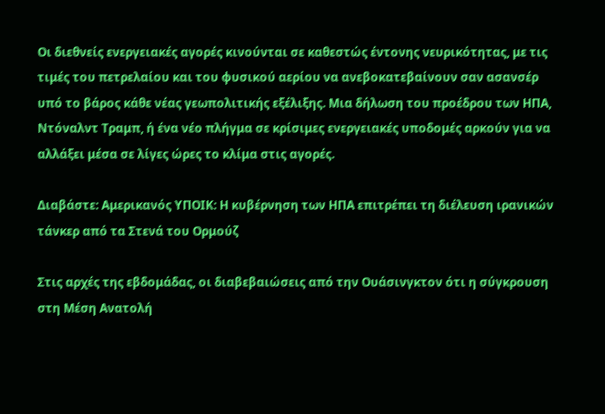Οι διεθνείς ενεργειακές αγορές κινούνται σε καθεστώς έντονης νευρικότητας, με τις τιμές του πετρελαίου και του φυσικού αερίου να ανεβοκατεβαίνουν σαν ασανσέρ υπό το βάρος κάθε νέας γεωπολιτικής εξέλιξης. Μια δήλωση του προέδρου των ΗΠΑ, Ντόναλντ Τραμπ, ή ένα νέο πλήγμα σε κρίσιμες ενεργειακές υποδομές αρκούν για να αλλάξει μέσα σε λίγες ώρες το κλίμα στις αγορές.

Διαβάστε: Αμερικανός ΥΠΟΙΚ: Η κυβέρνηση των ΗΠΑ επιτρέπει τη διέλευση ιρανικών τάνκερ από τα Στενά του Ορμούζ

Στις αρχές της εβδομάδας, οι διαβεβαιώσεις από την Ουάσινγκτον ότι η σύγκρουση στη Μέση Ανατολή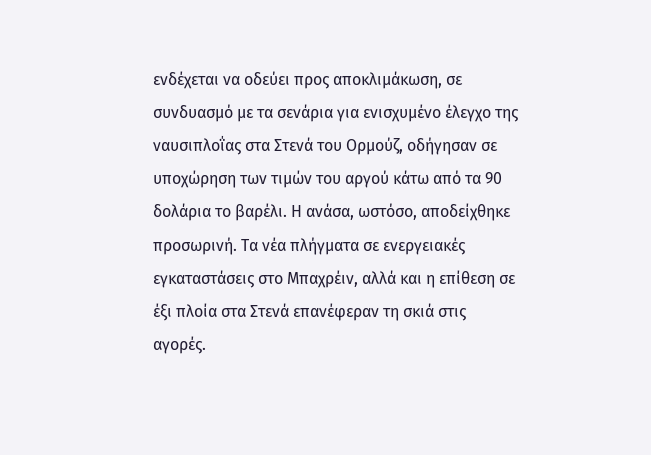ενδέχεται να οδεύει προς αποκλιμάκωση, σε συνδυασμό με τα σενάρια για ενισχυμένο έλεγχο της ναυσιπλοΐας στα Στενά του Ορμούζ, οδήγησαν σε υποχώρηση των τιμών του αργού κάτω από τα 90 δολάρια το βαρέλι. Η ανάσα, ωστόσο, αποδείχθηκε προσωρινή. Τα νέα πλήγματα σε ενεργειακές εγκαταστάσεις στο Μπαχρέιν, αλλά και η επίθεση σε έξι πλοία στα Στενά επανέφεραν τη σκιά στις αγορές.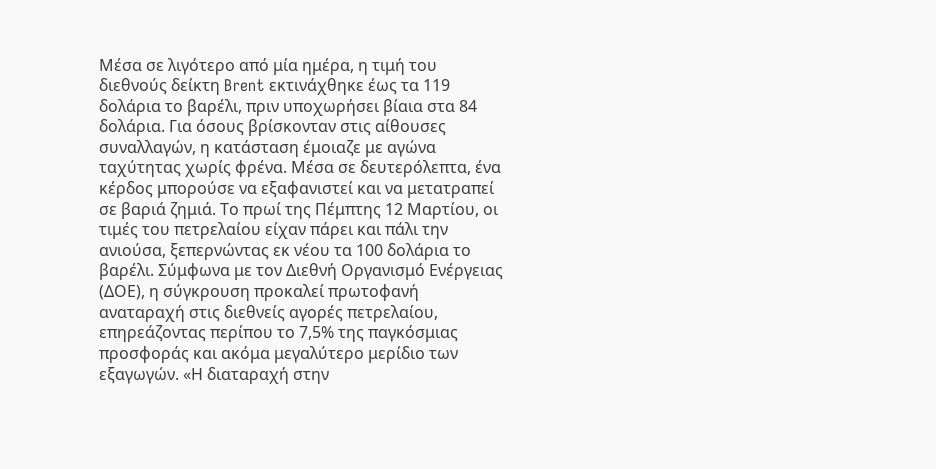Μέσα σε λιγότερο από μία ημέρα, η τιμή του διεθνούς δείκτη Brent εκτινάχθηκε έως τα 119 δολάρια το βαρέλι, πριν υποχωρήσει βίαια στα 84 δολάρια. Για όσους βρίσκονταν στις αίθουσες συναλλαγών, η κατάσταση έμοιαζε με αγώνα ταχύτητας χωρίς φρένα. Μέσα σε δευτερόλεπτα, ένα κέρδος μπορούσε να εξαφανιστεί και να μετατραπεί σε βαριά ζημιά. Το πρωί της Πέμπτης 12 Μαρτίου, οι τιμές του πετρελαίου είχαν πάρει και πάλι την ανιούσα, ξεπερνώντας εκ νέου τα 100 δολάρια το βαρέλι. Σύμφωνα με τον Διεθνή Οργανισμό Ενέργειας (ΔΟΕ), η σύγκρουση προκαλεί πρωτοφανή αναταραχή στις διεθνείς αγορές πετρελαίου, επηρεάζοντας περίπου το 7,5% της παγκόσμιας προσφοράς και ακόμα μεγαλύτερο μερίδιο των εξαγωγών. «Η διαταραχή στην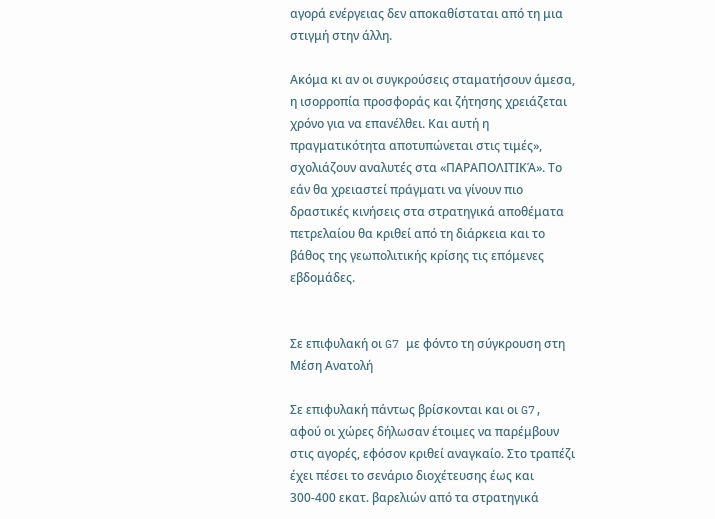αγορά ενέργειας δεν αποκαθίσταται από τη μια στιγμή στην άλλη.

Ακόμα κι αν οι συγκρούσεις σταματήσουν άμεσα, η ισορροπία προσφοράς και ζήτησης χρειάζεται χρόνο για να επανέλθει. Και αυτή η πραγματικότητα αποτυπώνεται στις τιμές», σχολιάζουν αναλυτές στα «ΠΑΡΑΠΟΛΙΤΙΚΆ». Το εάν θα χρειαστεί πράγματι να γίνουν πιο δραστικές κινήσεις στα στρατηγικά αποθέματα πετρελαίου θα κριθεί από τη διάρκεια και το βάθος της γεωπολιτικής κρίσης τις επόμενες εβδομάδες.


Σε επιφυλακή οι G7 με φόντο τη σύγκρουση στη Μέση Ανατολή

Σε επιφυλακή πάντως βρίσκονται και οι G7, αφού οι χώρες δήλωσαν έτοιμες να παρέμβουν στις αγορές, εφόσον κριθεί αναγκαίο. Στο τραπέζι έχει πέσει το σενάριο διοχέτευσης έως και 300-400 εκατ. βαρελιών από τα στρατηγικά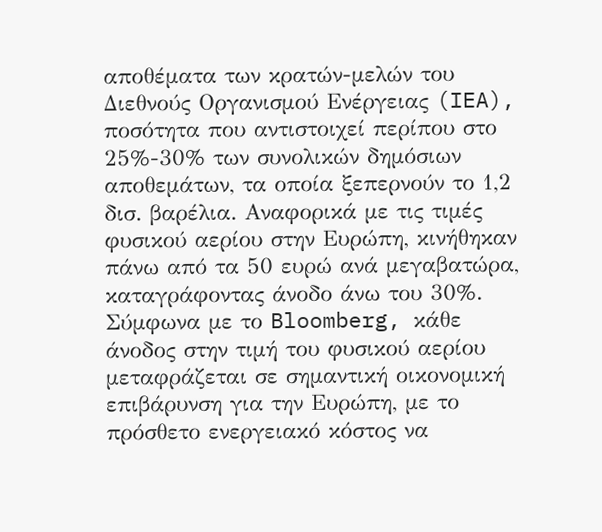αποθέματα των κρατών-μελών του Διεθνούς Οργανισμού Ενέργειας (IEA), ποσότητα που αντιστοιχεί περίπου στο 25%-30% των συνολικών δηµόσιων αποθεµάτων, τα οποία ξεπερνούν το 1,2 δισ. βαρέλια. Αναφορικά µε τις τιµές φυσικού αερίου στην Ευρώπη, κινήθηκαν πάνω από τα 50 ευρώ ανά µεγαβατώρα, καταγράφοντας άνοδο άνω του 30%. Σύµφωνα µε το Bloomberg, κάθε άνοδος στην τιµή του φυσικού αερίου µεταφράζεται σε σηµαντική οικονοµική επιβάρυνση για την Ευρώπη, µε το πρόσθετο ενεργειακό κόστος να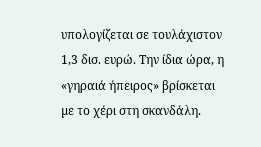υπολογίζεται σε τουλάχιστον 1,3 δισ. ευρώ. Την ίδια ώρα, η «γηραιά ήπειρος» βρίσκεται µε το χέρι στη σκανδάλη.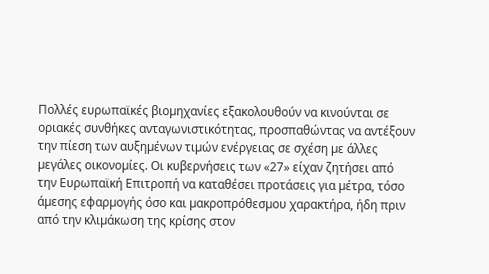Πολλές ευρωπαϊκές βιοµηχανίες εξακολουθούν να κινούνται σε οριακές συνθήκες ανταγωνιστικότητας, προσπαθώντας να αντέξουν την πίεση των αυξηµένων τιµών ενέργειας σε σχέση µε άλλες µεγάλες οικονοµίες. Οι κυβερνήσεις των «27» είχαν ζητήσει από την Ευρωπαϊκή Επιτροπή να καταθέσει προτάσεις για µέτρα, τόσο άµεσης εφαρµογής όσο και µακροπρόθεσµου χαρακτήρα, ήδη πριν από την κλιµάκωση της κρίσης στον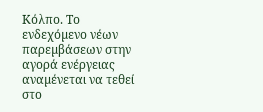Κόλπο. Το ενδεχόµενο νέων παρεµβάσεων στην αγορά ενέργειας αναµένεται να τεθεί στο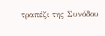τραπέζι της Συνόδου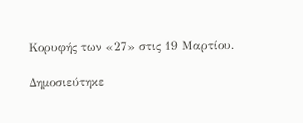Κορυφής των «27» στις 19 Μαρτίου.

Δημοσιεύτηκε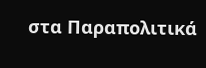στα Παραπολιτικά